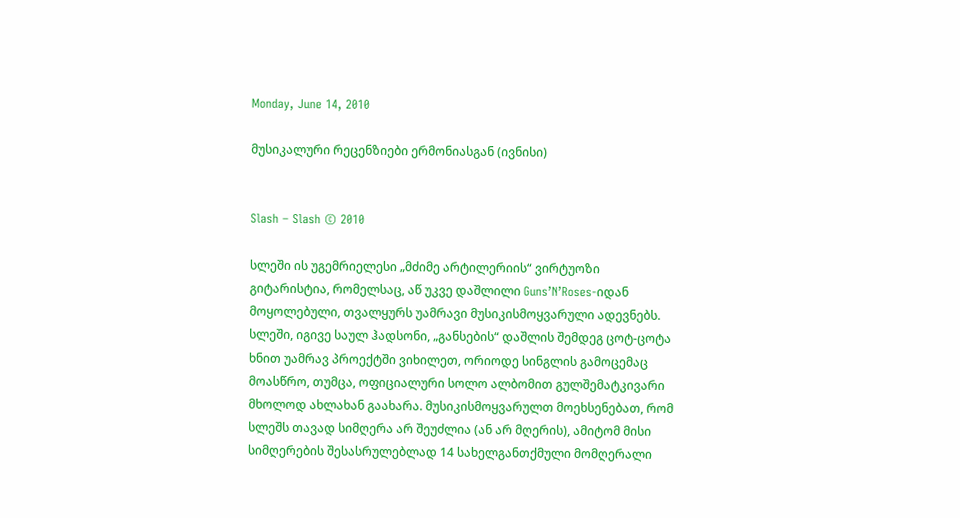Monday, June 14, 2010

მუსიკალური რეცენზიები ერმონიასგან (ივნისი)


Slash – Slash © 2010

სლეში ის უგემრიელესი „მძიმე არტილერიის“ ვირტუოზი გიტარისტია, რომელსაც, აწ უკვე დაშლილი Guns’N’Roses-იდან მოყოლებული, თვალყურს უამრავი მუსიკისმოყვარული ადევნებს. სლეში, იგივე საულ ჰადსონი, „განსების“ დაშლის შემდეგ ცოტ-ცოტა ხნით უამრავ პროექტში ვიხილეთ, ორიოდე სინგლის გამოცემაც მოასწრო, თუმცა, ოფიციალური სოლო ალბომით გულშემატკივარი მხოლოდ ახლახან გაახარა. მუსიკისმოყვარულთ მოეხსენებათ, რომ სლეშს თავად სიმღერა არ შეუძლია (ან არ მღერის), ამიტომ მისი სიმღერების შესასრულებლად 14 სახელგანთქმული მომღერალი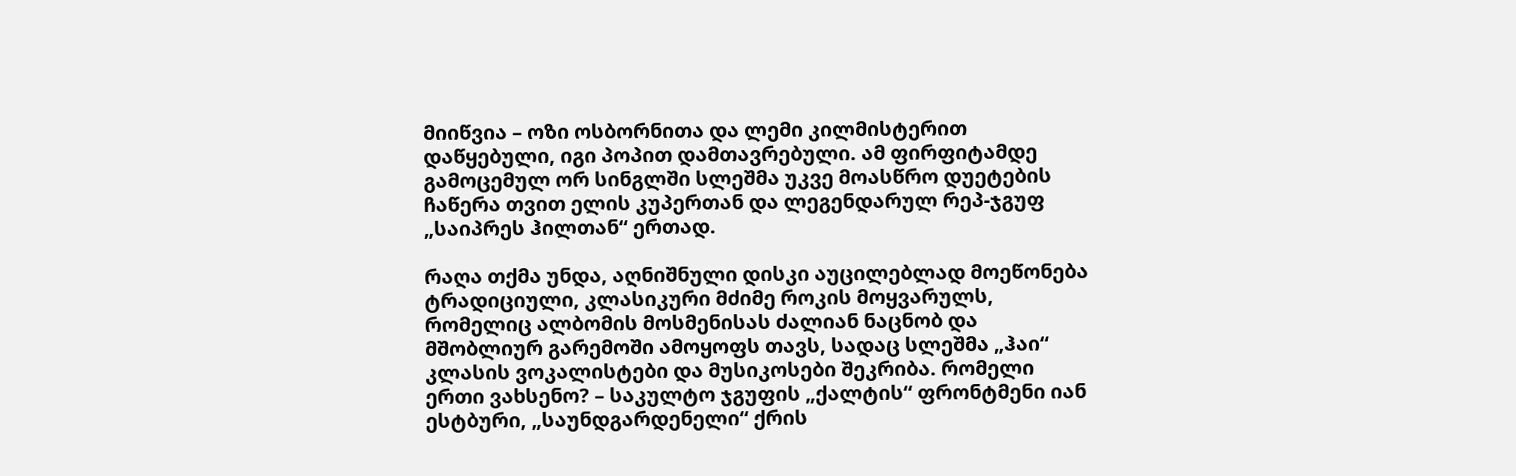მიიწვია – ოზი ოსბორნითა და ლემი კილმისტერით დაწყებული, იგი პოპით დამთავრებული. ამ ფირფიტამდე გამოცემულ ორ სინგლში სლეშმა უკვე მოასწრო დუეტების ჩაწერა თვით ელის კუპერთან და ლეგენდარულ რეპ-ჯგუფ „საიპრეს ჰილთან“ ერთად.

რაღა თქმა უნდა, აღნიშნული დისკი აუცილებლად მოეწონება ტრადიციული, კლასიკური მძიმე როკის მოყვარულს, რომელიც ალბომის მოსმენისას ძალიან ნაცნობ და მშობლიურ გარემოში ამოყოფს თავს, სადაც სლეშმა „ჰაი“ კლასის ვოკალისტები და მუსიკოსები შეკრიბა. რომელი ერთი ვახსენო? – საკულტო ჯგუფის „ქალტის“ ფრონტმენი იან ესტბური, „საუნდგარდენელი“ ქრის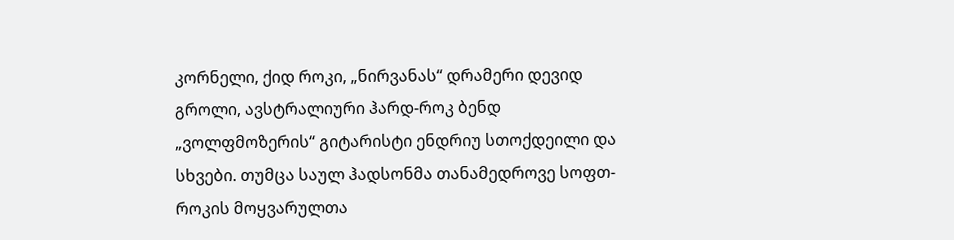კორნელი, ქიდ როკი, „ნირვანას“ დრამერი დევიდ გროლი, ავსტრალიური ჰარდ-როკ ბენდ „ვოლფმოზერის“ გიტარისტი ენდრიუ სთოქდეილი და სხვები. თუმცა საულ ჰადსონმა თანამედროვე სოფთ-როკის მოყვარულთა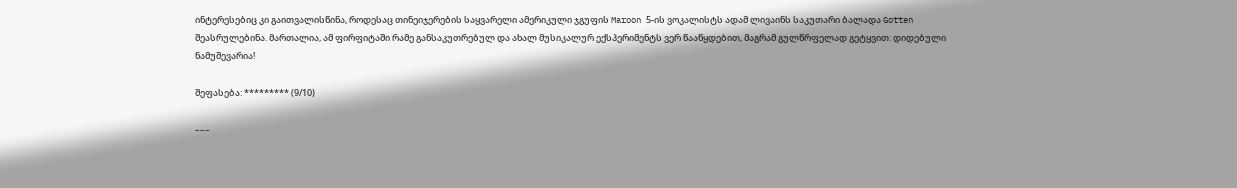ინტერესებიც კი გაითვალისწინა, როდესაც თინეიჯერების საყვარელი ამერიკული ჯგუფის Maroon 5-ის ვოკალისტს ადამ ლივაინს საკუთარი ბალადა Gotten შეასრულებინა. მართალია, ამ ფირფიტაში რამე განსაკუთრებულ და ახალ მუსიკალურ ექსპერიმენტს ვერ წააწყდებით, მაგრამ გულწრფელად გეტყვით: დიდებული ნამუშევარია!

შეფასება: ********* (9/10)

–––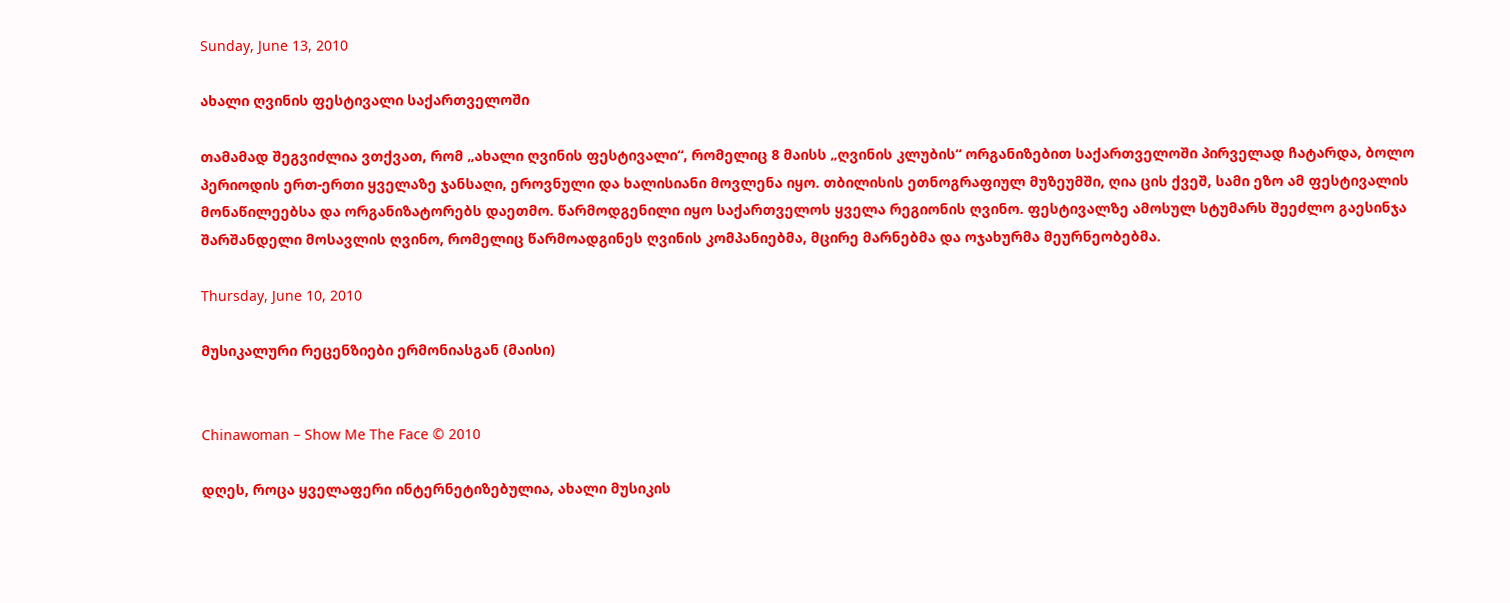Sunday, June 13, 2010

ახალი ღვინის ფესტივალი საქართველოში

თამამად შეგვიძლია ვთქვათ, რომ „ახალი ღვინის ფესტივალი“, რომელიც 8 მაისს „ღვინის კლუბის“ ორგანიზებით საქართველოში პირველად ჩატარდა, ბოლო პერიოდის ერთ-ერთი ყველაზე ჯანსაღი, ეროვნული და ხალისიანი მოვლენა იყო. თბილისის ეთნოგრაფიულ მუზეუმში, ღია ცის ქვეშ, სამი ეზო ამ ფესტივალის მონაწილეებსა და ორგანიზატორებს დაეთმო. წარმოდგენილი იყო საქართველოს ყველა რეგიონის ღვინო. ფესტივალზე ამოსულ სტუმარს შეეძლო გაესინჯა შარშანდელი მოსავლის ღვინო, რომელიც წარმოადგინეს ღვინის კომპანიებმა, მცირე მარნებმა და ოჯახურმა მეურნეობებმა.

Thursday, June 10, 2010

მუსიკალური რეცენზიები ერმონიასგან (მაისი)


Chinawoman – Show Me The Face © 2010

დღეს, როცა ყველაფერი ინტერნეტიზებულია, ახალი მუსიკის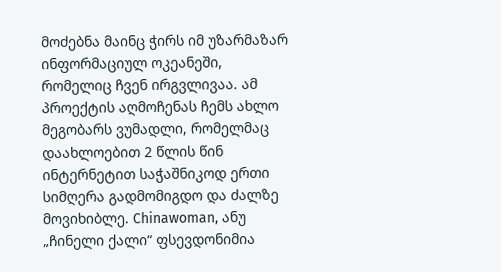მოძებნა მაინც ჭირს იმ უზარმაზარ ინფორმაციულ ოკეანეში, რომელიც ჩვენ ირგვლივაა. ამ პროექტის აღმოჩენას ჩემს ახლო მეგობარს ვუმადლი, რომელმაც დაახლოებით 2 წლის წინ ინტერნეტით საჭაშნიკოდ ერთი სიმღერა გადმომიგდო და ძალზე მოვიხიბლე. Chinawoman, ანუ „ჩინელი ქალი“ ფსევდონიმია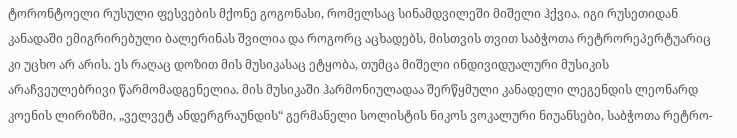ტორონტოელი რუსული ფესვების მქონე გოგონასი, რომელსაც სინამდვილეში მიშელი ჰქვია. იგი რუსეთიდან კანადაში ემიგრირებული ბალერინას შვილია და როგორც აცხადებს, მისთვის თვით საბჭოთა რეტრორეპერტუარიც კი უცხო არ არის. ეს რაღაც დოზით მის მუსიკასაც ეტყობა, თუმცა მიშელი ინდივიდუალური მუსიკის არაჩვეულებრივი წარმომადგენელია. მის მუსიკაში ჰარმონიულადაა შერწყმული კანადელი ლეგენდის ლეონარდ კოენის ლირიზმი, „ველვეტ ანდერგრაუნდის“ გერმანელი სოლისტის ნიკოს ვოკალური ნიუანსები, საბჭოთა რეტრო-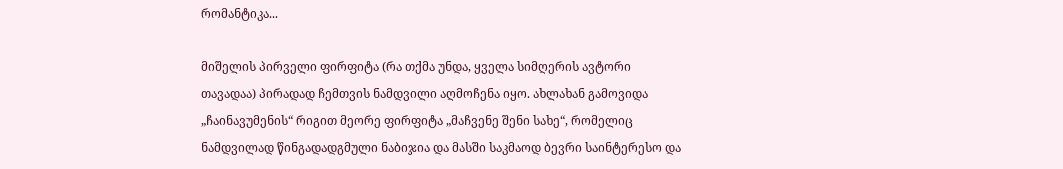რომანტიკა...

მიშელის პირველი ფირფიტა (რა თქმა უნდა, ყველა სიმღერის ავტორი თავადაა) პირადად ჩემთვის ნამდვილი აღმოჩენა იყო. ახლახან გამოვიდა „ჩაინავუმენის“ რიგით მეორე ფირფიტა „მაჩვენე შენი სახე“, რომელიც ნამდვილად წინგადადგმული ნაბიჯია და მასში საკმაოდ ბევრი საინტერესო და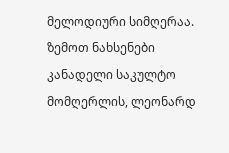მელოდიური სიმღერაა. ზემოთ ნახსენები კანადელი საკულტო მომღერლის, ლეონარდ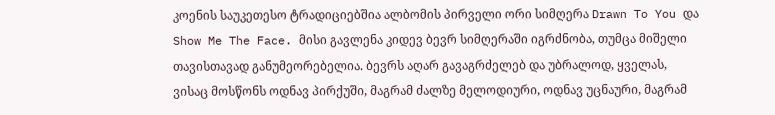კოენის საუკეთესო ტრადიციებშია ალბომის პირველი ორი სიმღერა Drawn To You და Show Me The Face. მისი გავლენა კიდევ ბევრ სიმღერაში იგრძნობა, თუმცა მიშელი თავისთავად განუმეორებელია. ბევრს აღარ გავაგრძელებ და უბრალოდ, ყველას, ვისაც მოსწონს ოდნავ პირქუში, მაგრამ ძალზე მელოდიური, ოდნავ უცნაური, მაგრამ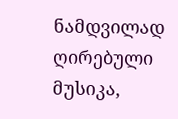ნამდვილად ღირებული მუსიკა,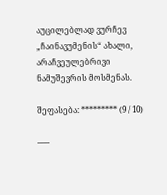აუცილებლად ვურჩევ „ჩაინავუმენის“ ახალი, არაჩვეულებრივი ნამუშევრის მოსმენას.

შეფასება: ********* (9 / 10)

–––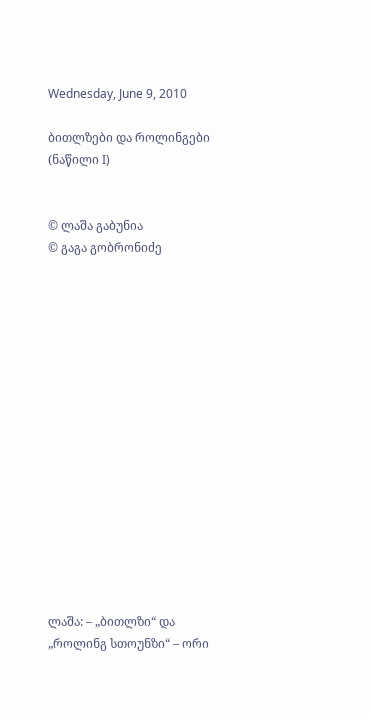Wednesday, June 9, 2010

ბითლზები და როლინგები (ნაწილი I)


© ლაშა გაბუნია
© გაგა გობრონიძე
















ლაშა: – „ბითლზი“ და „როლინგ სთოუნზი“ – ორი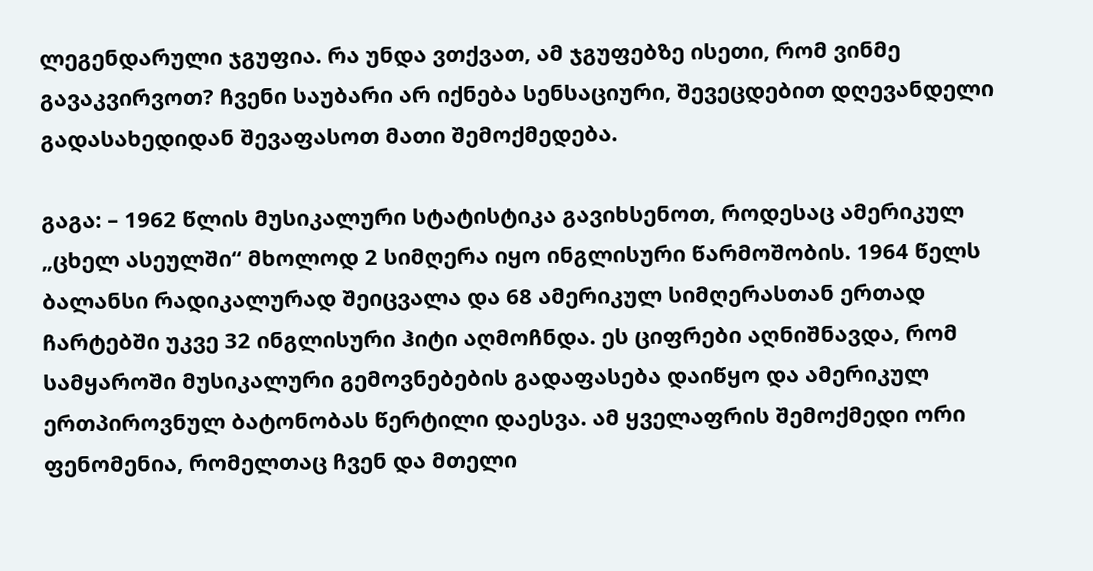ლეგენდარული ჯგუფია. რა უნდა ვთქვათ, ამ ჯგუფებზე ისეთი, რომ ვინმე გავაკვირვოთ? ჩვენი საუბარი არ იქნება სენსაციური, შევეცდებით დღევანდელი გადასახედიდან შევაფასოთ მათი შემოქმედება.

გაგა: – 1962 წლის მუსიკალური სტატისტიკა გავიხსენოთ, როდესაც ამერიკულ „ცხელ ასეულში“ მხოლოდ 2 სიმღერა იყო ინგლისური წარმოშობის. 1964 წელს ბალანსი რადიკალურად შეიცვალა და 68 ამერიკულ სიმღერასთან ერთად ჩარტებში უკვე 32 ინგლისური ჰიტი აღმოჩნდა. ეს ციფრები აღნიშნავდა, რომ სამყაროში მუსიკალური გემოვნებების გადაფასება დაიწყო და ამერიკულ ერთპიროვნულ ბატონობას წერტილი დაესვა. ამ ყველაფრის შემოქმედი ორი ფენომენია, რომელთაც ჩვენ და მთელი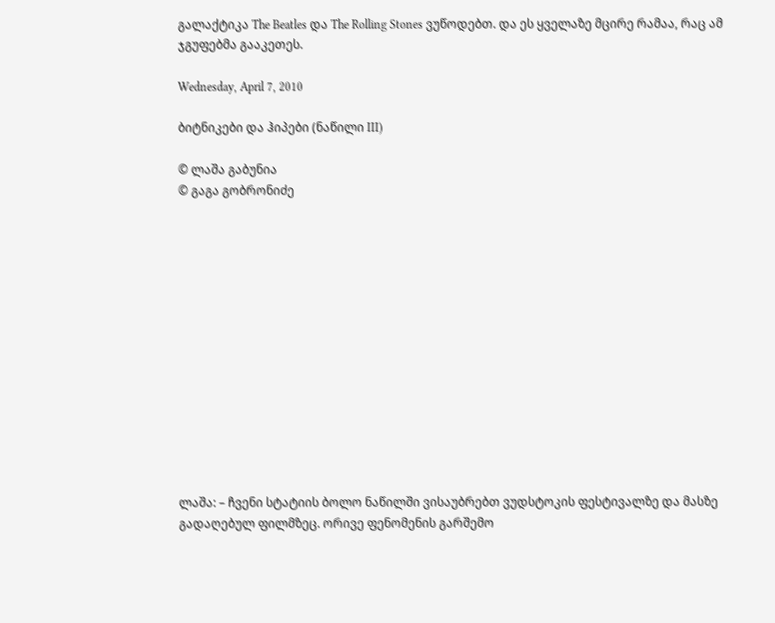გალაქტიკა The Beatles და The Rolling Stones ვუწოდებთ. და ეს ყველაზე მცირე რამაა, რაც ამ ჯგუფებმა გააკეთეს.

Wednesday, April 7, 2010

ბიტნიკები და ჰიპები (ნაწილი III)

© ლაშა გაბუნია
© გაგა გობრონიძე














ლაშა: – ჩვენი სტატიის ბოლო ნაწილში ვისაუბრებთ ვუდსტოკის ფესტივალზე და მასზე გადაღებულ ფილმზეც. ორივე ფენომენის გარშემო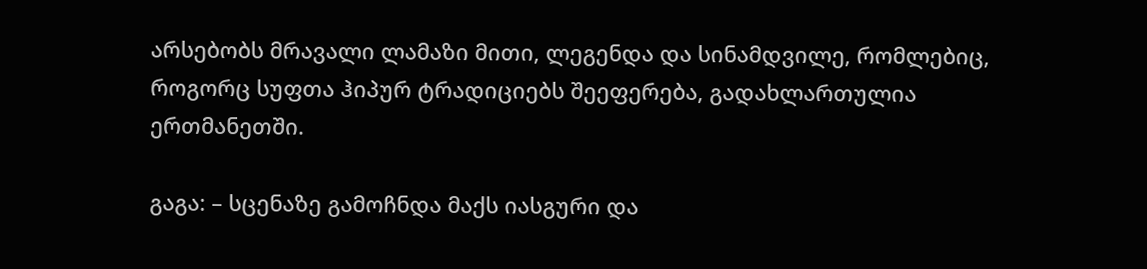არსებობს მრავალი ლამაზი მითი, ლეგენდა და სინამდვილე, რომლებიც, როგორც სუფთა ჰიპურ ტრადიციებს შეეფერება, გადახლართულია ერთმანეთში.

გაგა: – სცენაზე გამოჩნდა მაქს იასგური და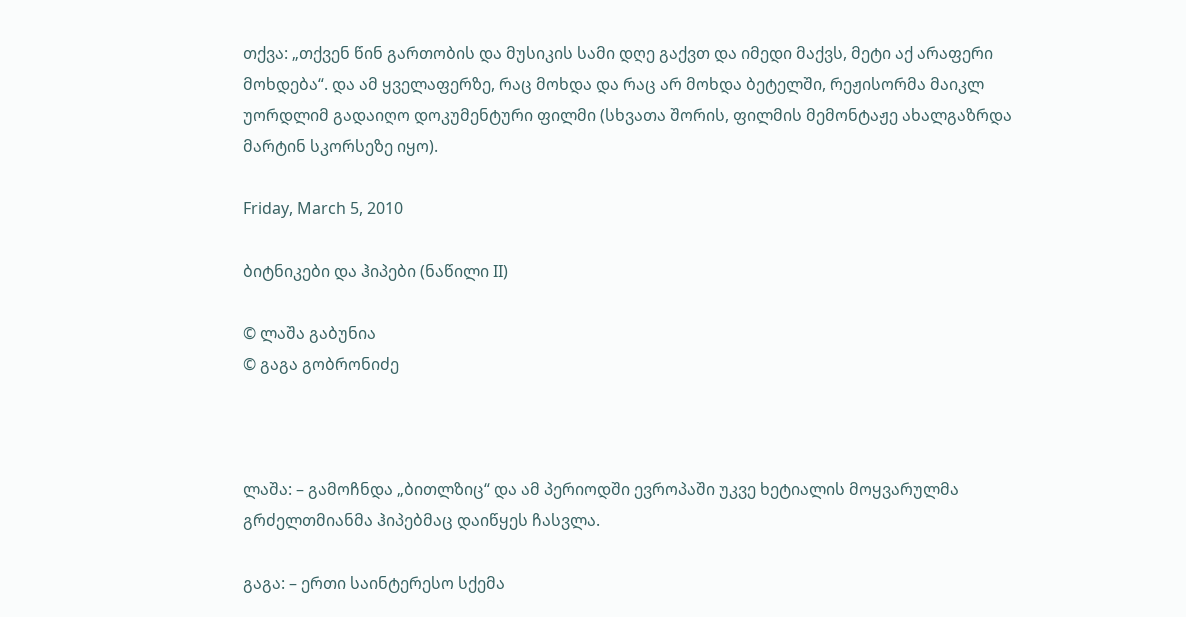თქვა: „თქვენ წინ გართობის და მუსიკის სამი დღე გაქვთ და იმედი მაქვს, მეტი აქ არაფერი მოხდება“. და ამ ყველაფერზე, რაც მოხდა და რაც არ მოხდა ბეტელში, რეჟისორმა მაიკლ უორდლიმ გადაიღო დოკუმენტური ფილმი (სხვათა შორის, ფილმის მემონტაჟე ახალგაზრდა მარტინ სკორსეზე იყო).

Friday, March 5, 2010

ბიტნიკები და ჰიპები (ნაწილი II)

© ლაშა გაბუნია
© გაგა გობრონიძე



ლაშა: – გამოჩნდა „ბითლზიც“ და ამ პერიოდში ევროპაში უკვე ხეტიალის მოყვარულმა გრძელთმიანმა ჰიპებმაც დაიწყეს ჩასვლა.

გაგა: – ერთი საინტერესო სქემა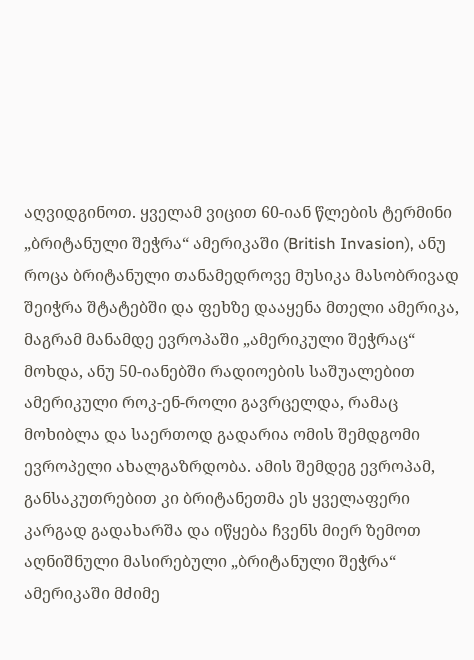აღვიდგინოთ. ყველამ ვიცით 60-იან წლების ტერმინი „ბრიტანული შეჭრა“ ამერიკაში (British Invasion), ანუ როცა ბრიტანული თანამედროვე მუსიკა მასობრივად შეიჭრა შტატებში და ფეხზე დააყენა მთელი ამერიკა, მაგრამ მანამდე ევროპაში „ამერიკული შეჭრაც“ მოხდა, ანუ 50-იანებში რადიოების საშუალებით ამერიკული როკ-ენ-როლი გავრცელდა, რამაც მოხიბლა და საერთოდ გადარია ომის შემდგომი ევროპელი ახალგაზრდობა. ამის შემდეგ ევროპამ, განსაკუთრებით კი ბრიტანეთმა ეს ყველაფერი კარგად გადახარშა და იწყება ჩვენს მიერ ზემოთ აღნიშნული მასირებული „ბრიტანული შეჭრა“ ამერიკაში მძიმე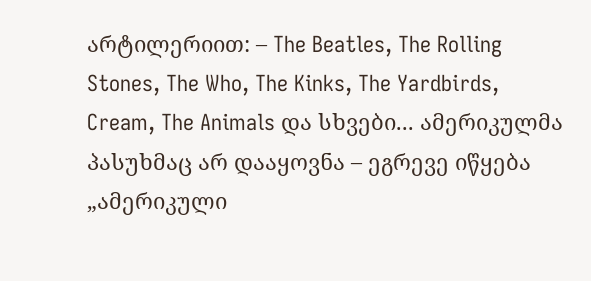არტილერიით: – The Beatles, The Rolling Stones, The Who, The Kinks, The Yardbirds, Cream, The Animals და სხვები... ამერიკულმა პასუხმაც არ დააყოვნა – ეგრევე იწყება „ამერიკული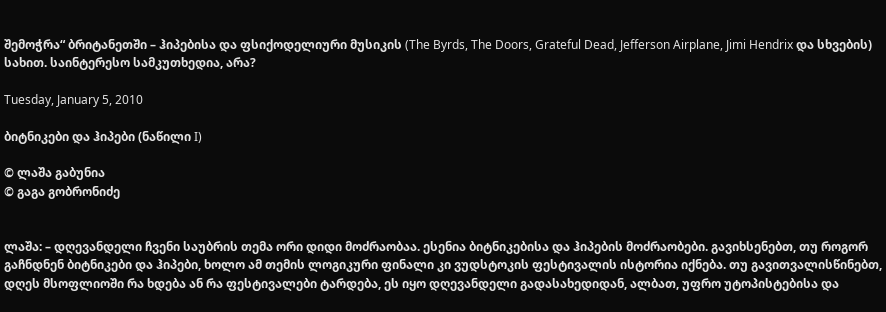შემოჭრა“ ბრიტანეთში – ჰიპებისა და ფსიქოდელიური მუსიკის (The Byrds, The Doors, Grateful Dead, Jefferson Airplane, Jimi Hendrix და სხვების) სახით. საინტერესო სამკუთხედია, არა?

Tuesday, January 5, 2010

ბიტნიკები და ჰიპები (ნაწილი I)

© ლაშა გაბუნია
© გაგა გობრონიძე


ლაშა: – დღევანდელი ჩვენი საუბრის თემა ორი დიდი მოძრაობაა. ესენია ბიტნიკებისა და ჰიპების მოძრაობები. გავიხსენებთ, თუ როგორ გაჩნდნენ ბიტნიკები და ჰიპები, ხოლო ამ თემის ლოგიკური ფინალი კი ვუდსტოკის ფესტივალის ისტორია იქნება. თუ გავითვალისწინებთ, დღეს მსოფლიოში რა ხდება ან რა ფესტივალები ტარდება, ეს იყო დღევანდელი გადასახედიდან, ალბათ, უფრო უტოპისტებისა და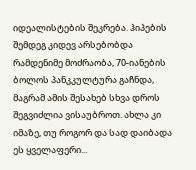იდეალისტების შეკრება. ჰიპების შემდეგ კიდევ არსებობდა რამდენიმე მოძრაობა, 70-იანების ბოლოს პანკკულტურა გაჩნდა, მაგრამ ამის შესახებ სხვა დროს შეგვიძლია ვისაუბროთ. ახლა კი იმაზე, თუ როგორ და სად დაიბადა ეს ყველაფერი...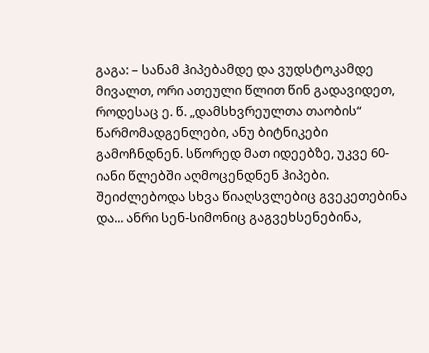გაგა: – სანამ ჰიპებამდე და ვუდსტოკამდე მივალთ, ორი ათეული წლით წინ გადავიდეთ, როდესაც ე. წ. „დამსხვრეულთა თაობის“ წარმომადგენლები, ანუ ბიტნიკები გამოჩნდნენ. სწორედ მათ იდეებზე, უკვე 60-იანი წლებში აღმოცენდნენ ჰიპები. შეიძლებოდა სხვა წიაღსვლებიც გვეკეთებინა და... ანრი სენ-სიმონიც გაგვეხსენებინა,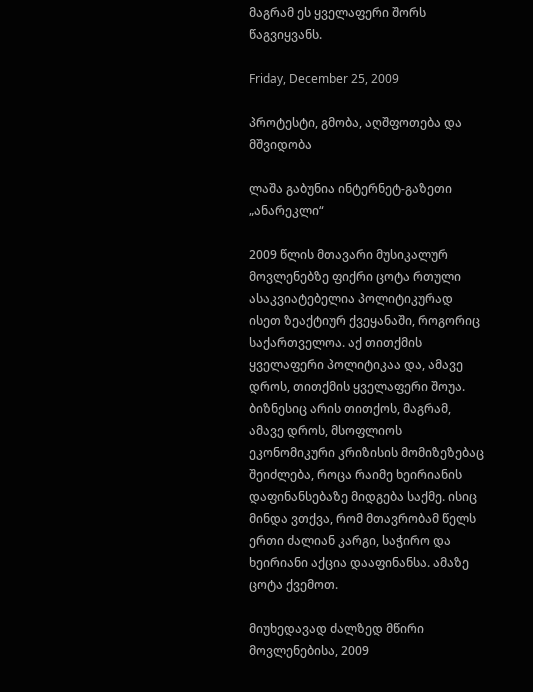მაგრამ ეს ყველაფერი შორს წაგვიყვანს.

Friday, December 25, 2009

პროტესტი, გმობა, აღშფოთება და მშვიდობა

ლაშა გაბუნია ინტერნეტ-გაზეთი „ანარეკლი“

2009 წლის მთავარი მუსიკალურ მოვლენებზე ფიქრი ცოტა რთული ასაკვიატებელია პოლიტიკურად ისეთ ზეაქტიურ ქვეყანაში, როგორიც საქართველოა. აქ თითქმის ყველაფერი პოლიტიკაა და, ამავე დროს, თითქმის ყველაფერი შოუა. ბიზნესიც არის თითქოს, მაგრამ, ამავე დროს, მსოფლიოს ეკონომიკური კრიზისის მომიზეზებაც შეიძლება, როცა რაიმე ხეირიანის დაფინანსებაზე მიდგება საქმე. ისიც მინდა ვთქვა, რომ მთავრობამ წელს ერთი ძალიან კარგი, საჭირო და ხეირიანი აქცია დააფინანსა. ამაზე ცოტა ქვემოთ.

მიუხედავად ძალზედ მწირი მოვლენებისა, 2009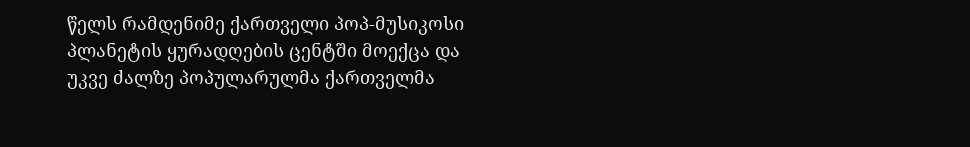წელს რამდენიმე ქართველი პოპ-მუსიკოსი პლანეტის ყურადღების ცენტში მოექცა და უკვე ძალზე პოპულარულმა ქართველმა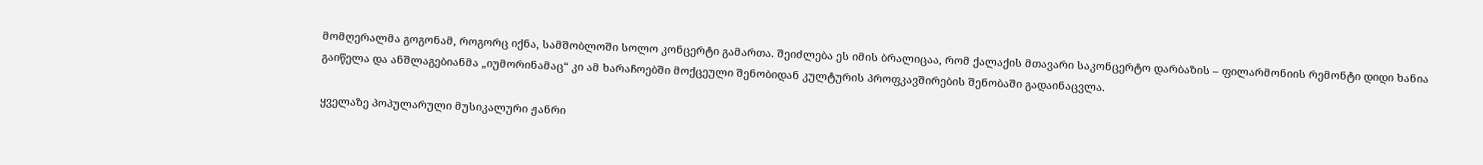მომღერალმა გოგონამ, როგორც იქნა, სამშობლოში სოლო კონცერტი გამართა. შეიძლება ეს იმის ბრალიცაა, რომ ქალაქის მთავარი საკონცერტო დარბაზის – ფილარმონიის რემონტი დიდი ხანია გაიწელა და ანშლაგებიანმა „იუმორინამაც“ კი ამ ხარაჩოებში მოქცეული შენობიდან კულტურის პროფკავშირების შენობაში გადაინაცვლა.

ყველაზე პოპულარული მუსიკალური ჟანრი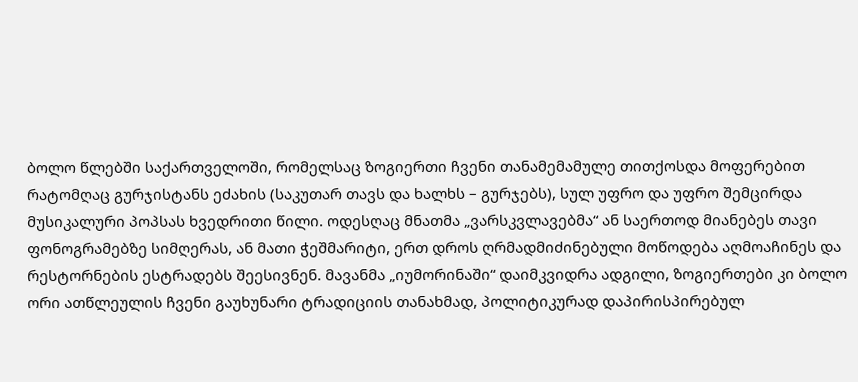ბოლო წლებში საქართველოში, რომელსაც ზოგიერთი ჩვენი თანამემამულე თითქოსდა მოფერებით რატომღაც გურჯისტანს ეძახის (საკუთარ თავს და ხალხს – გურჯებს), სულ უფრო და უფრო შემცირდა მუსიკალური პოპსას ხვედრითი წილი. ოდესღაც მნათმა „ვარსკვლავებმა“ ან საერთოდ მიანებეს თავი ფონოგრამებზე სიმღერას, ან მათი ჭეშმარიტი, ერთ დროს ღრმადმიძინებული მოწოდება აღმოაჩინეს და რესტორნების ესტრადებს შეესივნენ. მავანმა „იუმორინაში“ დაიმკვიდრა ადგილი, ზოგიერთები კი ბოლო ორი ათწლეულის ჩვენი გაუხუნარი ტრადიციის თანახმად, პოლიტიკურად დაპირისპირებულ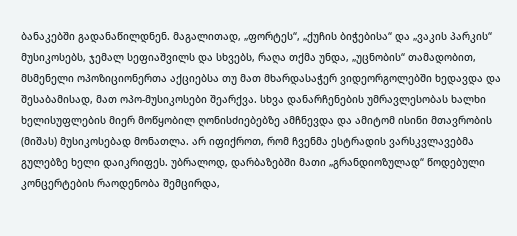ბანაკებში გადანაწილდნენ. მაგალითად, „ფორტეს“, „ქუჩის ბიჭებისა“ და „ვაკის პარკის“ მუსიკოსებს, ჯემალ სეფიაშვილს და სხვებს, რაღა თქმა უნდა, „უცნობის“ თამადობით, მსმენელი ოპოზიციონერთა აქციებსა თუ მათ მხარდასაჭერ ვიდეორგოლებში ხედავდა და შესაბამისად, მათ ოპო-მუსიკოსები შეარქვა. სხვა დანარჩენების უმრავლესობას ხალხი ხელისუფლების მიერ მოწყობილ ღონისძიებებზე ამჩნევდა და ამიტომ ისინი მთავრობის (მიშას) მუსიკოსებად მონათლა. არ იფიქროთ, რომ ჩვენმა ესტრადის ვარსკვლავებმა გულებზე ხელი დაიკრიფეს. უბრალოდ, დარბაზებში მათი „გრანდიოზულად“ წოდებული კონცერტების რაოდენობა შემცირდა,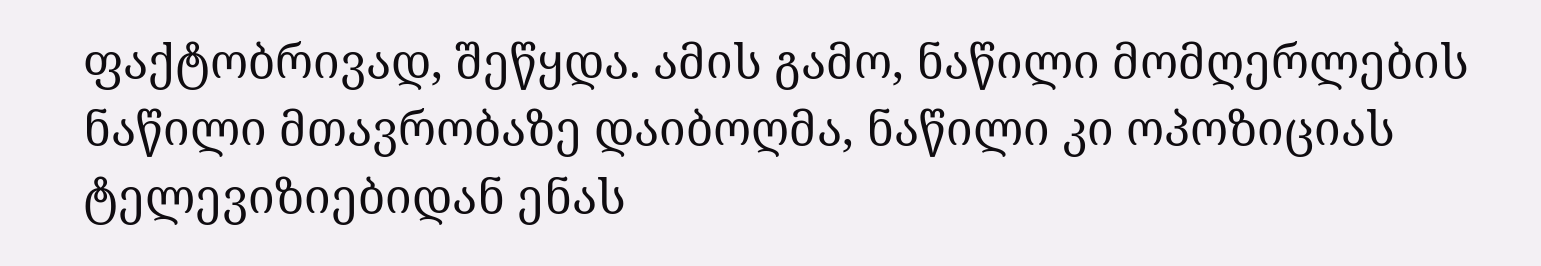ფაქტობრივად, შეწყდა. ამის გამო, ნაწილი მომღერლების ნაწილი მთავრობაზე დაიბოღმა, ნაწილი კი ოპოზიციას ტელევიზიებიდან ენას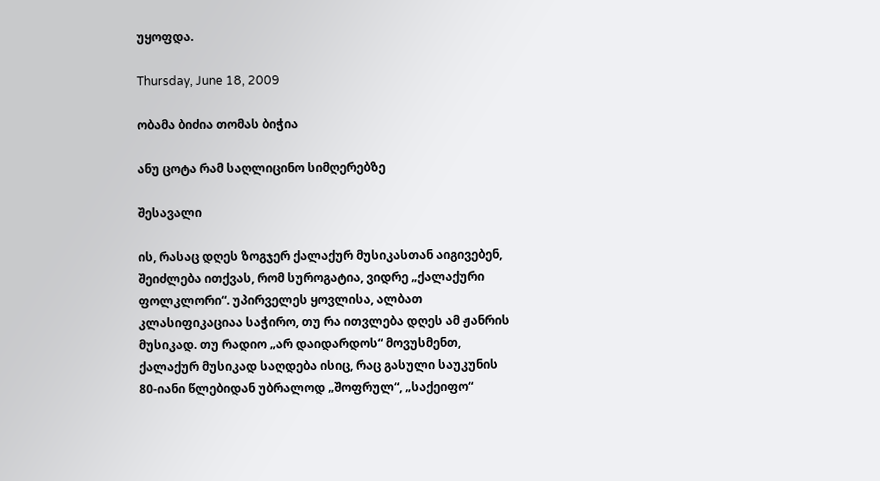უყოფდა.

Thursday, June 18, 2009

ობამა ბიძია თომას ბიჭია

ანუ ცოტა რამ საღლიცინო სიმღერებზე

შესავალი

ის, რასაც დღეს ზოგჯერ ქალაქურ მუსიკასთან აიგივებენ, შეიძლება ითქვას, რომ სუროგატია, ვიდრე „ქალაქური ფოლკლორი“. უპირველეს ყოვლისა, ალბათ კლასიფიკაციაა საჭირო, თუ რა ითვლება დღეს ამ ჟანრის მუსიკად. თუ რადიო „არ დაიდარდოს“ მოვუსმენთ, ქალაქურ მუსიკად საღდება ისიც, რაც გასული საუკუნის 80-იანი წლებიდან უბრალოდ „შოფრულ“, „საქეიფო“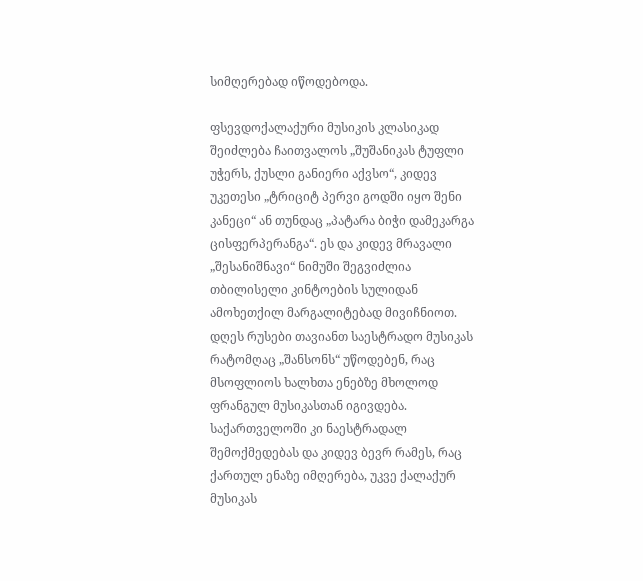სიმღერებად იწოდებოდა.

ფსევდოქალაქური მუსიკის კლასიკად შეიძლება ჩაითვალოს „შუშანიკას ტუფლი უჭერს, ქუსლი განიერი აქვსო“, კიდევ უკეთესი „ტრიციტ პერვი გოდში იყო შენი კანეცი“ ან თუნდაც „პატარა ბიჭი დამეკარგა ცისფერპერანგა“. ეს და კიდევ მრავალი „შესანიშნავი“ ნიმუში შეგვიძლია თბილისელი კინტოების სულიდან ამოხეთქილ მარგალიტებად მივიჩნიოთ. დღეს რუსები თავიანთ საესტრადო მუსიკას რატომღაც „შანსონს“ უწოდებენ, რაც მსოფლიოს ხალხთა ენებზე მხოლოდ ფრანგულ მუსიკასთან იგივდება. საქართველოში კი ნაესტრადალ შემოქმედებას და კიდევ ბევრ რამეს, რაც ქართულ ენაზე იმღერება, უკვე ქალაქურ მუსიკას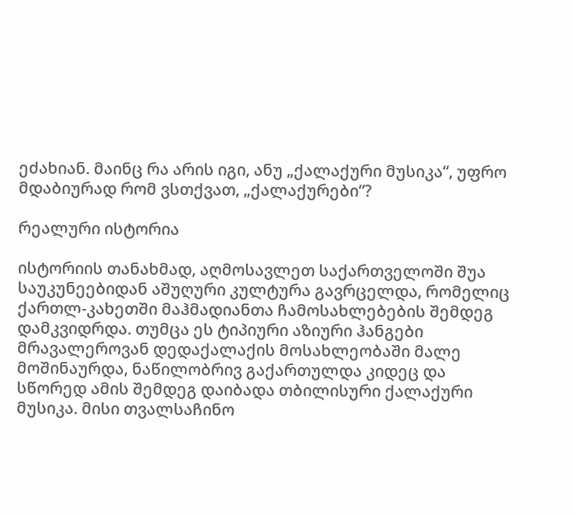ეძახიან. მაინც რა არის იგი, ანუ „ქალაქური მუსიკა“, უფრო მდაბიურად რომ ვსთქვათ, „ქალაქურები“?

რეალური ისტორია

ისტორიის თანახმად, აღმოსავლეთ საქართველოში შუა საუკუნეებიდან აშუღური კულტურა გავრცელდა, რომელიც ქართლ-კახეთში მაჰმადიანთა ჩამოსახლებების შემდეგ დამკვიდრდა. თუმცა ეს ტიპიური აზიური ჰანგები მრავალეროვან დედაქალაქის მოსახლეობაში მალე მოშინაურდა, ნაწილობრივ გაქართულდა კიდეც და სწორედ ამის შემდეგ დაიბადა თბილისური ქალაქური მუსიკა. მისი თვალსაჩინო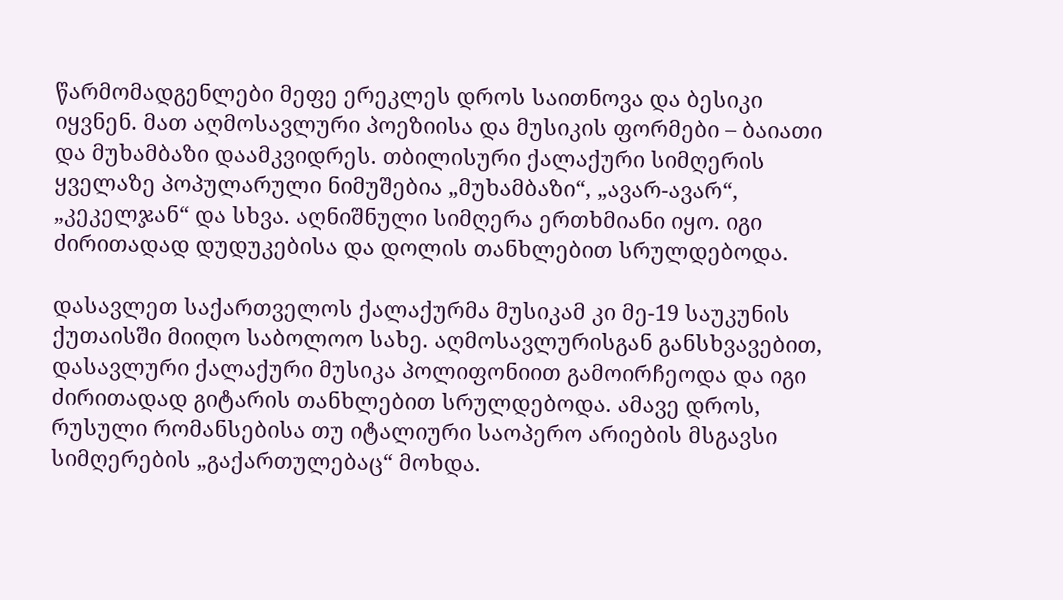წარმომადგენლები მეფე ერეკლეს დროს საითნოვა და ბესიკი იყვნენ. მათ აღმოსავლური პოეზიისა და მუსიკის ფორმები – ბაიათი და მუხამბაზი დაამკვიდრეს. თბილისური ქალაქური სიმღერის ყველაზე პოპულარული ნიმუშებია „მუხამბაზი“, „ავარ-ავარ“, „კეკელჯან“ და სხვა. აღნიშნული სიმღერა ერთხმიანი იყო. იგი ძირითადად დუდუკებისა და დოლის თანხლებით სრულდებოდა.

დასავლეთ საქართველოს ქალაქურმა მუსიკამ კი მე-19 საუკუნის ქუთაისში მიიღო საბოლოო სახე. აღმოსავლურისგან განსხვავებით, დასავლური ქალაქური მუსიკა პოლიფონიით გამოირჩეოდა და იგი ძირითადად გიტარის თანხლებით სრულდებოდა. ამავე დროს, რუსული რომანსებისა თუ იტალიური საოპერო არიების მსგავსი სიმღერების „გაქართულებაც“ მოხდა.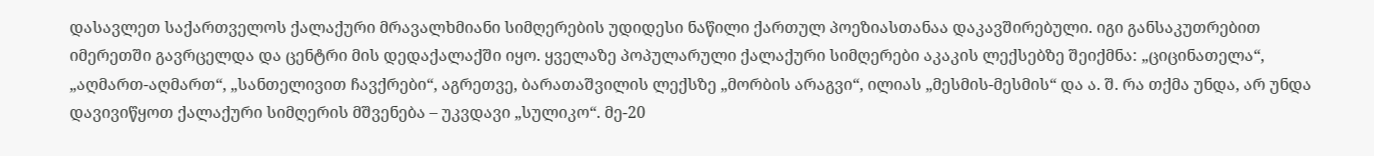დასავლეთ საქართველოს ქალაქური მრავალხმიანი სიმღერების უდიდესი ნაწილი ქართულ პოეზიასთანაა დაკავშირებული. იგი განსაკუთრებით იმერეთში გავრცელდა და ცენტრი მის დედაქალაქში იყო. ყველაზე პოპულარული ქალაქური სიმღერები აკაკის ლექსებზე შეიქმნა: „ციცინათელა“, „აღმართ-აღმართ“, „სანთელივით ჩავქრები“, აგრეთვე, ბარათაშვილის ლექსზე „მორბის არაგვი“, ილიას „მესმის-მესმის“ და ა. შ. რა თქმა უნდა, არ უნდა დავივიწყოთ ქალაქური სიმღერის მშვენება – უკვდავი „სულიკო“. მე-20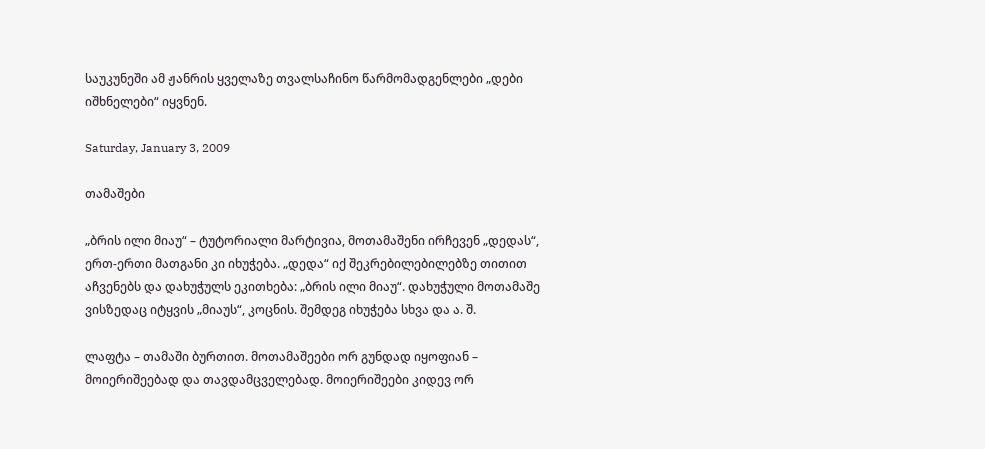საუკუნეში ამ ჟანრის ყველაზე თვალსაჩინო წარმომადგენლები „დები იშხნელები“ იყვნენ.

Saturday, January 3, 2009

თამაშები

„ბრის ილი მიაუ“ – ტუტორიალი მარტივია, მოთამაშენი ირჩევენ „დედას“, ერთ-ერთი მათგანი კი იხუჭება. „დედა“ იქ შეკრებილებილებზე თითით აჩვენებს და დახუჭულს ეკითხება: „ბრის ილი მიაუ“. დახუჭული მოთამაშე ვისზედაც იტყვის „მიაუს“, კოცნის. შემდეგ იხუჭება სხვა და ა. შ.

ლაფტა – თამაში ბურთით. მოთამაშეები ორ გუნდად იყოფიან – მოიერიშეებად და თავდამცველებად. მოიერიშეები კიდევ ორ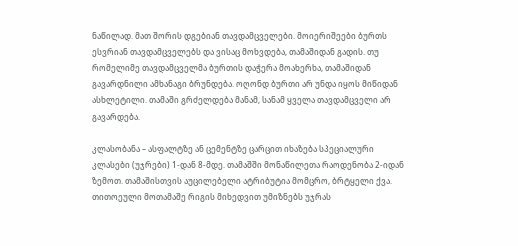ნაწილად. მათ შორის დგებიან თავდამცველები. მოიერიშეები ბურთს ესვრიან თავდამცველებს და ვისაც მოხვდება, თამაშიდან გადის. თუ რომელიმე თავდამცველმა ბურთის დაჭერა მოახერხა, თამაშიდან გავარდნილი ამხანაგი ბრუნდება. ოღონდ ბურთი არ უნდა იყოს მიწიდან ასხლეტილი. თამაში გრძელდება მანამ, სანამ ყველა თავდამცველი არ გავარდება.

კლასობანა – ასფალტზე ან ცემენტზე ცარცით იხაზება სპეციალური კლასები (უჯრები) 1-დან 8-მდე. თამაშში მონაწილეთა რაოდენობა 2-იდან ზემოთ. თამაშისთვის აუცილებელი ატრიბუტია მომცრო, ბრტყელი ქვა. თითოეული მოთამაშე რიგის მიხედვით უმიზნებს უჯრას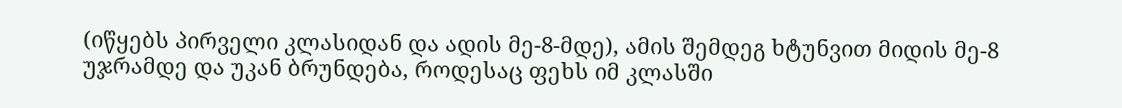(იწყებს პირველი კლასიდან და ადის მე-8-მდე), ამის შემდეგ ხტუნვით მიდის მე-8 უჯრამდე და უკან ბრუნდება, როდესაც ფეხს იმ კლასში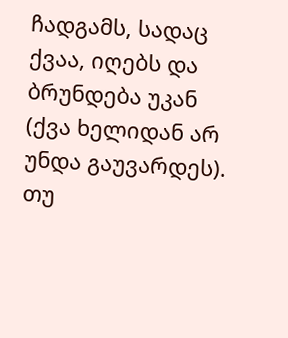ჩადგამს, სადაც ქვაა, იღებს და ბრუნდება უკან (ქვა ხელიდან არ უნდა გაუვარდეს). თუ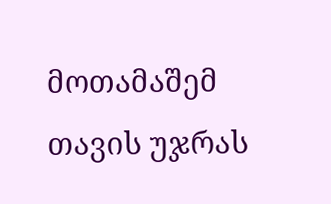მოთამაშემ თავის უჯრას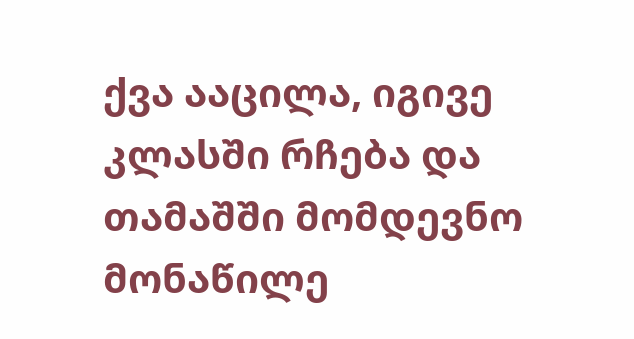ქვა ააცილა, იგივე კლასში რჩება და თამაშში მომდევნო მონაწილე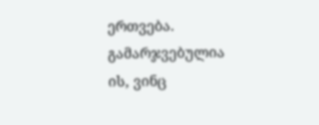ერთვება. გამარჯვებულია ის, ვინც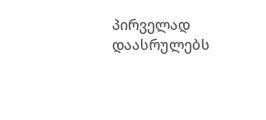პირველად დაასრულებს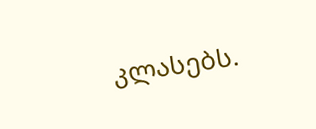კლასებს.